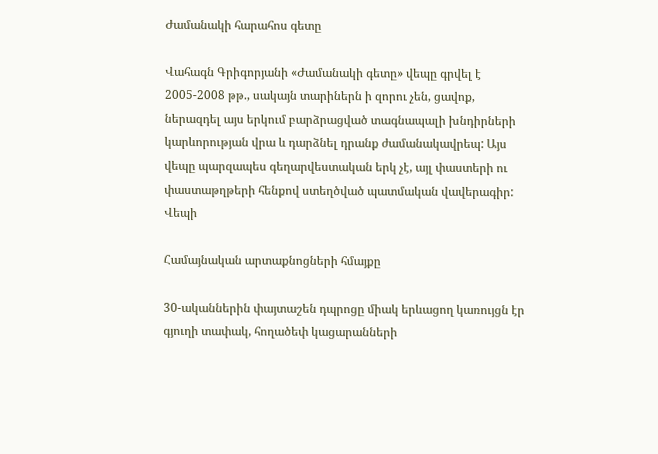Ժամանակի հարահոս գետը

Վահագն Գրիգորյանի «Ժամանակի գետը» վեպը գրվել է 2005-2008 թթ., սակայն տարիներն ի զորու չեն, ցավոք, ներազդել այս երկում բարձրացված տագնապալի խնդիրների կարևորության վրա և դարձնել դրանք ժամանակավրեպ: Այս վեպը պարզապես գեղարվեստական երկ չէ, այլ փաստերի ու փաստաթղթերի հենքով ստեղծված պատմական վավերագիր:   Վեպի

Համայնական արտաքնոցների հմայքը

30-ականներին փայտաշեն դպրոցը միակ երևացող կառույցն էր գյուղի տափակ, հողածեփ կացարանների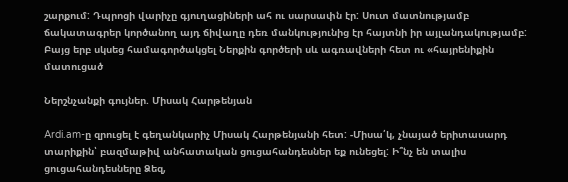շարքում: Դպրոցի վարիչը գյուղացիների ահ ու սարսափն էր: Սուտ մատնությամբ ճակատագրեր կործանող այդ ճիվաղը դեռ մանկությունից էր հայտնի իր այլանդակությամբ: Բայց երբ սկսեց համագործակցել Ներքին գործերի սև ագռավների հետ ու «հայրենիքին մատուցած

Ներշնչանքի գույներ. Միսակ Հարթենյան

Ardi.am-ը զրուցել է գեղանկարիչ Միսակ Հարթենյանի հետ: -Միսա՛կ, չնայած երիտասարդ տարիքին՝ բազմաթիվ անհատական ցուցահանդեսներ եք ունեցել: Ի՞նչ են տալիս ցուցահանդեսները Ձեզ,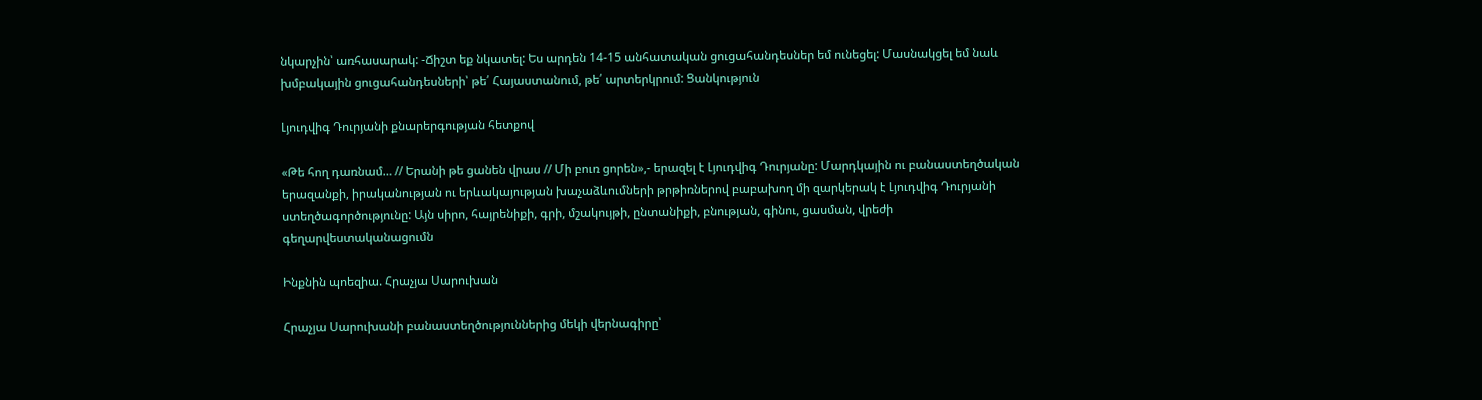նկարչին՝ առհասարակ: -Ճիշտ եք նկատել: Ես արդեն 14-15 անհատական ցուցահանդեսներ եմ ունեցել: Մասնակցել եմ նաև խմբակային ցուցահանդեսների՝ թե՛ Հայաստանում, թե՛ արտերկրում: Ցանկություն

Լյուդվիգ Դուրյանի քնարերգության հետքով

«Թե հող դառնամ… // Երանի թե ցանեն վրաս // Մի բուռ ցորեն»,- երազել է Լյուդվիգ Դուրյանը: Մարդկային ու բանաստեղծական երազանքի, իրականության ու երևակայության խաչաձևումների թրթիռներով բաբախող մի զարկերակ է Լյուդվիգ Դուրյանի ստեղծագործությունը: Այն սիրո, հայրենիքի, գրի, մշակույթի, ընտանիքի, բնության, գինու, ցասման, վրեժի գեղարվեստականացումն

Ինքնին պոեզիա. Հրաչյա Սարուխան

Հրաչյա Սարուխանի բանաստեղծություններից մեկի վերնագիրը՝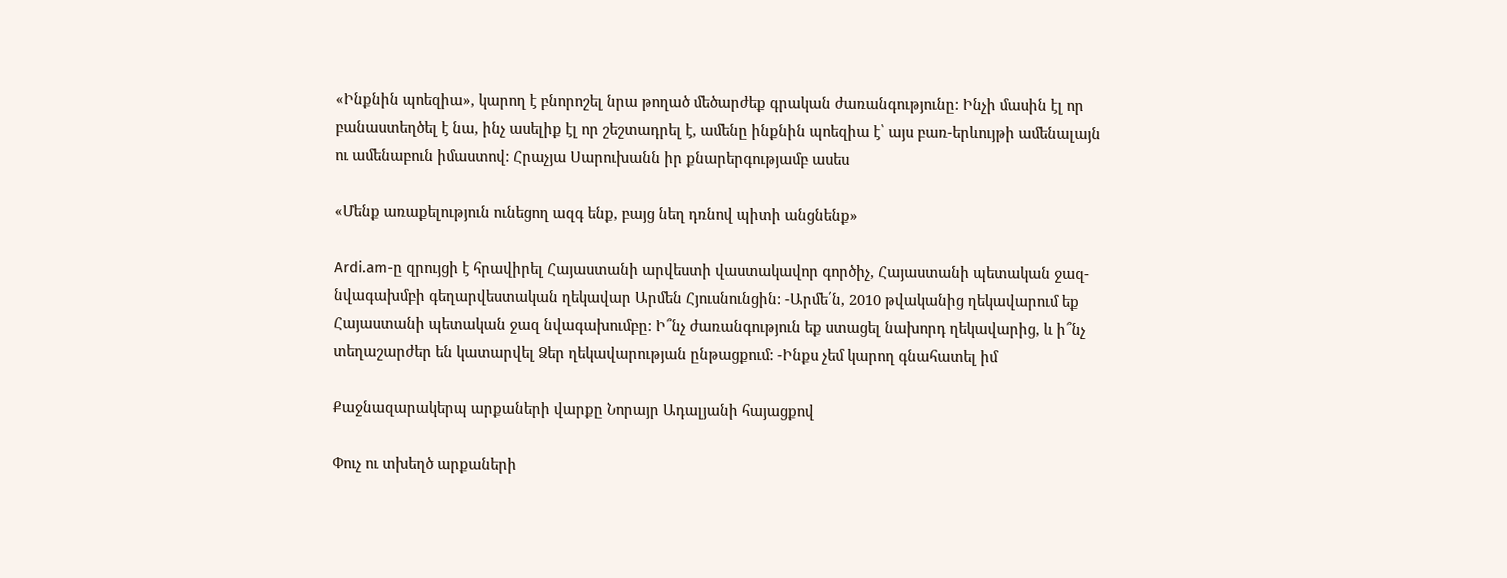«Ինքնին պոեզիա», կարող է բնորոշել նրա թողած մեծարժեք գրական ժառանգությունը: Ինչի մասին էլ որ բանաստեղծել է նա, ինչ ասելիք էլ որ շեշտադրել է, ամենը ինքնին պոեզիա է՝ այս բառ-երևույթի ամենալայն ու ամենաբուն իմաստով: Հրաչյա Սարուխանն իր քնարերգությամբ ասես

«Մենք առաքելություն ունեցող ազգ ենք, բայց նեղ դռնով պիտի անցնենք»

Ardi.am-ը զրույցի է հրավիրել Հայաստանի արվեստի վաստակավոր գործիչ, Հայաստանի պետական ջազ-նվագախմբի գեղարվեստական ղեկավար Արմեն Հյուսնունցին: -Արմե՛ն, 2010 թվականից ղեկավարում եք Հայաստանի պետական ջազ նվագախումբը: Ի՞նչ ժառանգություն եք ստացել նախորդ ղեկավարից, և ի՞նչ տեղաշարժեր են կատարվել Ձեր ղեկավարության ընթացքում: -Ինքս չեմ կարող գնահատել իմ

Քաջնազարակերպ արքաների վարքը Նորայր Ադալյանի հայացքով

Փուչ ու տխեղծ արքաների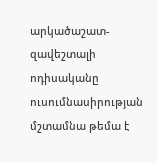արկածաշատ-զավեշտալի ոդիսականը ուսումնասիրության մշտամնա թեմա է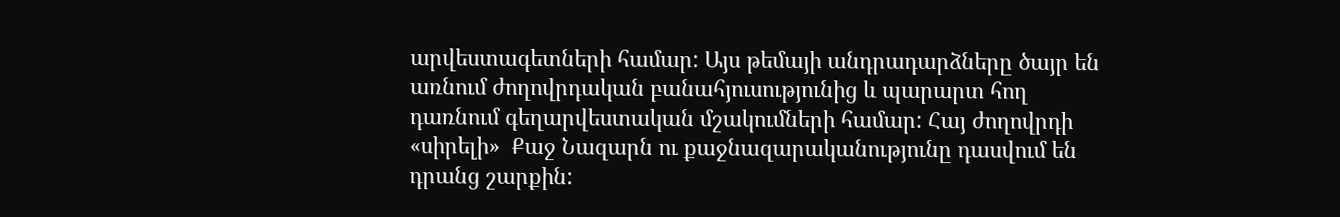արվեստագետների համար: Այս թեմայի անդրադարձները ծայր են առնում ժողովրդական բանահյուսությունից և պարարտ հող դառնում գեղարվեստական մշակումների համար: Հայ ժողովրդի «սիրելի»  Քաջ Նազարն ու քաջնազարականությունը դասվում են դրանց շարքին: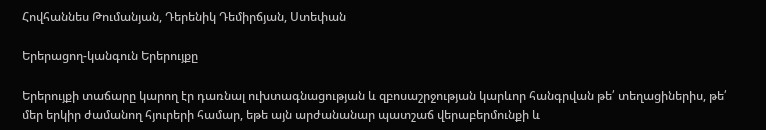Հովհաննես Թումանյան, Դերենիկ Դեմիրճյան, Ստեփան

Երերացող-կանգուն Երերույքը

Երերույքի տաճարը կարող էր դառնալ ուխտագնացության և զբոսաշրջության կարևոր հանգրվան թե՛ տեղացիներիս, թե՛ մեր երկիր ժամանող հյուրերի համար, եթե այն արժանանար պատշաճ վերաբերմունքի և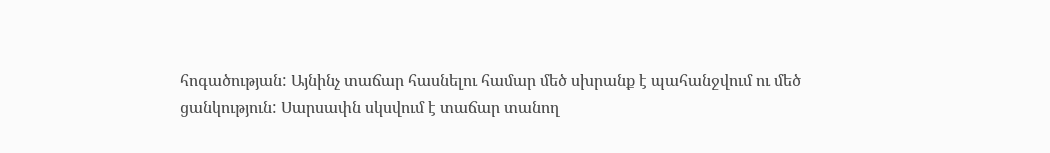հոգածության: Այնինչ տաճար հասնելու համար մեծ սխրանք է պահանջվում ու մեծ ցանկություն: Սարսափն սկսվում է տաճար տանող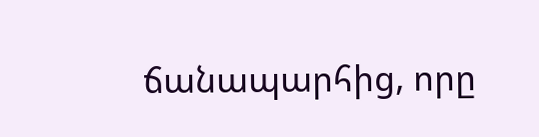ճանապարհից, որը